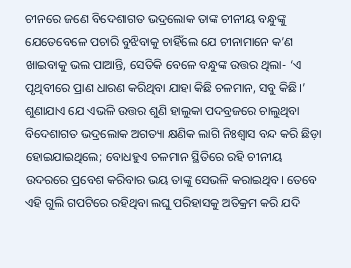ଚୀନରେ ଜଣେ ବିଦେଶାଗତ ଭଦ୍ରଲୋକ ତାଙ୍କ ଚୀନୀୟ ବନ୍ଧୁଙ୍କୁ ଯେତେବେଳେ ପଚାରି ବୁଝିବାକୁ ଚାହିଁଲେ ଯେ ଚୀନାମାନେ କ’ଣ ଖାଇବାକୁ ଭଲ ପାଆନ୍ତି, ସେତିକି ବେଳେ ବନ୍ଧୁଙ୍କ ଉତ୍ତର ଥିଲା- ‘ଏ ପୃଥିବୀରେ ପ୍ରାଣ ଧାରଣ କରିଥିବା ଯାହା କିଛି ଚଳମାନ, ସବୁ କିଛି।’ ଶୁଣାଯାଏ ଯେ ଏଭଳି ଉତ୍ତର ଶୁଣି ହାଲୁକା ପଦବ୍ରଜରେ ଚାଲୁଥିବା ବିଦେଶାଗତ ଭଦ୍ରଲୋକ ଅଗତ୍ୟା କ୍ଷଣିକ ଲାଗି ନିଃଶ୍ବାସ ବନ୍ଦ କରି ଛିଡ଼ା ହୋଇଯାଇଥିଲେ; ବୋଧହୁଏ ଚଳମାନ ସ୍ଥିତିରେ ରହି ଚୀନୀୟ ଉଦରରେ ପ୍ରବେଶ କରିବାର ଭୟ ତାଙ୍କୁ ସେଭଳି କରାଇଥିବ। ତେବେ ଏହି ଗୁଲି ଗପଟିରେ ରହିଥିବା ଲଘୁ ପରିହାସକୁ ଅତିକ୍ରମ କରି ଯଦି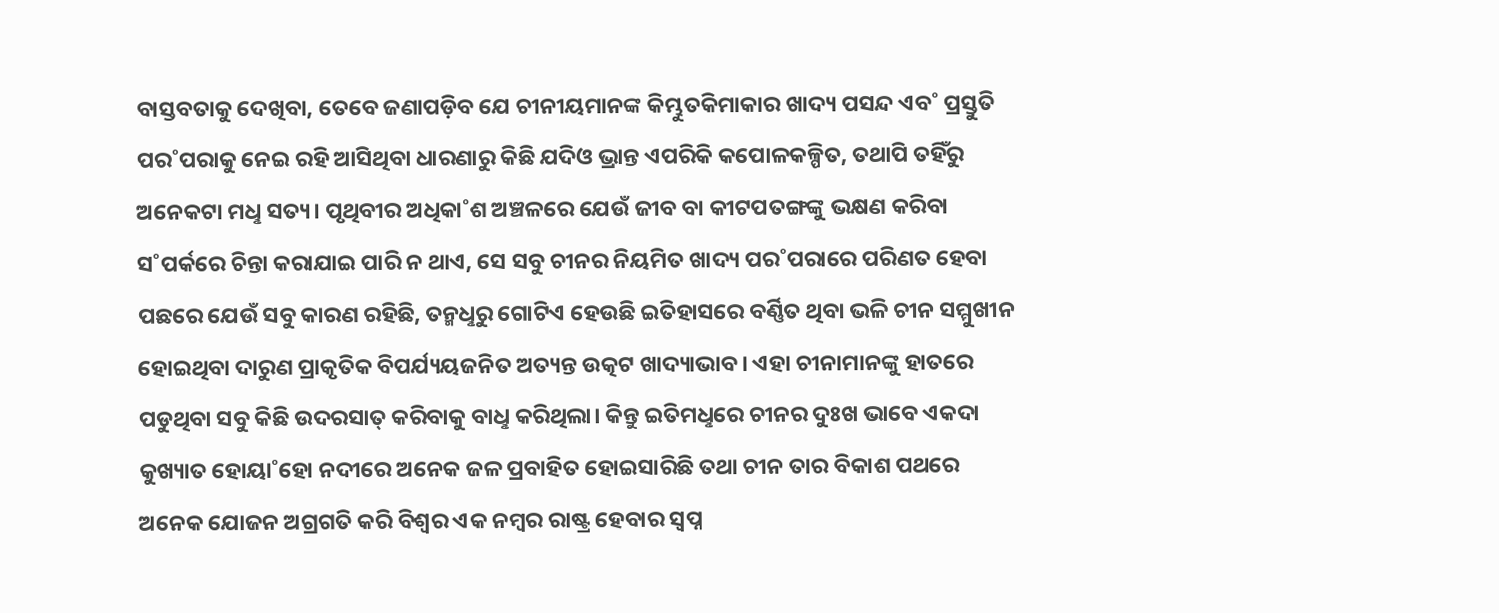ବାସ୍ତବତାକୁ ଦେଖିବା, ତେବେ ଜଣାପଡ଼ିବ ଯେ ଚୀନୀୟମାନଙ୍କ କିମ୍ଭୁତକିମାକାର ଖାଦ୍ୟ ପସନ୍ଦ ଏବ˚ ପ୍ରସ୍ତୁତି ପର˚ପରାକୁ ନେଇ ରହି ଆସିଥିବା ଧାରଣାରୁ କିଛି ଯଦିଓ ଭ୍ରାନ୍ତ ଏପରିକି କପୋଳକଳ୍ପିତ, ତଥାପି ତହିଁରୁ ଅନେକଟା ମଧୢ ସତ୍ୟ। ପୃଥିବୀର ଅଧିକା˚ଶ ଅଞ୍ଚଳରେ ଯେଉଁ ଜୀବ ବା କୀଟପତଙ୍ଗଙ୍କୁ ଭକ୍ଷଣ କରିବା ସ˚ପର୍କରେ ଚିନ୍ତା କରାଯାଇ ପାରି ନ ଥାଏ, ସେ ସବୁ ଚୀନର ନିୟମିତ ଖାଦ୍ୟ ପର˚ପରାରେ ପରିଣତ ହେବା ପଛରେ ଯେଉଁ ସବୁ କାରଣ ରହିଛି, ତନ୍ମଧୢରୁ ଗୋଟିଏ ହେଉଛି ଇତିହାସରେ ବର୍ଣ୍ଣିତ ଥିବା ଭଳି ଚୀନ ସମ୍ମୁଖୀନ ହୋଇଥିବା ଦାରୁଣ ପ୍ରାକୃତିକ ବିପର୍ଯ୍ୟୟଜନିତ ଅତ୍ୟନ୍ତ ଉତ୍କଟ ଖାଦ୍ୟାଭାବ। ଏହା ଚୀନାମାନଙ୍କୁ ହାତରେ ପଡୁଥିବା ସବୁ କିଛି ଉଦରସାତ୍‌ କରିବାକୁ ବାଧୢ କରିଥିଲା। କିନ୍ତୁ ଇତିମଧୢରେ ଚୀନର ଦୁଃଖ ଭାବେ ଏକଦା କୁଖ୍ୟାତ ହୋୟା˚ହୋ ନଦୀରେ ଅନେକ ଜଳ ପ୍ରବାହିତ ହୋଇସାରିଛି ତଥା ଚୀନ ତାର ବିକାଶ ପଥରେ ଅନେକ ଯୋଜନ ଅଗ୍ରଗତି କରି ବିଶ୍ବର ଏକ ନମ୍ବର ରାଷ୍ଟ୍ର ହେବାର ସ୍ବପ୍ନ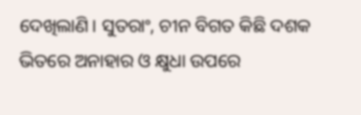ଦେଖିଲାଣି। ସୁତରାଂ, ଚୀନ ବିଗତ କିଛି ଦଶକ ଭିତରେ ଅନାହାର ଓ କ୍ଷୁଧା ଉପରେ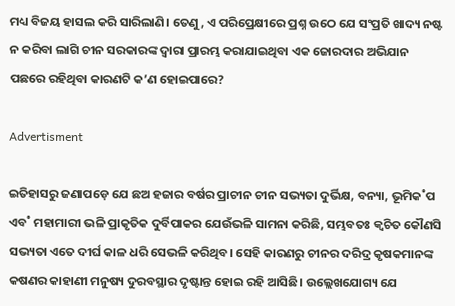ମଧ୍ୟ ବିଜୟ ହାସଲ କରି ସାରିଲାଣି। ତେଣୁ, ଏ ପରିପ୍ରେକ୍ଷୀରେ ପ୍ରଶ୍ନ ଉଠେ ଯେ ସଂପ୍ରତି ଖାଦ୍ୟ ନଷ୍ଟ ନ କରିବା ଲାଗି ଚୀନ ସରକାରଙ୍କ ଦ୍ବାରା ପ୍ରାରମ୍ଭ କରାଯାଇଥିବା ଏକ ଜୋରଦାର ଅଭିଯାନ ପଛରେ ରହିଥିବା କାରଣଟି କ’ଣ ହୋଇପାରେ?

Advertisment

ଇତିହାସରୁ ଜଣାପଡ଼େ ଯେ ଛଅ ହଜାର ବର୍ଷର ପ୍ରାଚୀନ ଚୀନ ସଭ୍ୟତା ଦୁର୍ଭିକ୍ଷ, ବନ୍ୟା, ଭୂମିକ˚ପ ଏବ˚ ମହାମାରୀ ଭଳି ପ୍ରାକୃତିକ ଦୁର୍ବିପାକର ଯେଉଁଭଳି ସାମନା କରିଛି, ସମ୍ଭବତଃ କ୍ବଚିତ କୌଣସି ସଭ୍ୟତା ଏତେ ଦୀର୍ଘ କାଳ ଧରି ସେଭଳି କରିଥିବ। ସେହି କାରଣରୁ ଚୀନର ଦରିଦ୍ର କୃଷକମାନଙ୍କ କଷଣର କାହାଣୀ ମନୁଷ୍ୟ ଦୁରବସ୍ଥାର ଦୃଷ୍ଟାନ୍ତ ହୋଇ ରହି ଆସିଛି। ଉଲ୍ଲେଖଯୋଗ୍ୟ ଯେ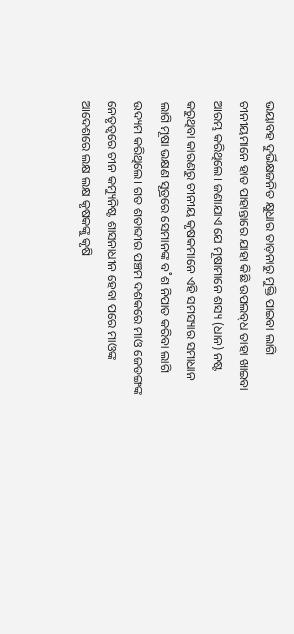ଭୟାବହ ଦୁର୍ଭିକ୍ଷଜନିତ କ୍ଷୁଧାର ତାଡ଼ନାରୁ ମୁକ୍ତି ପାଇବା ଲାଗି ଚୀନୀୟମାନେ ହାତ ପାହାନ୍ତାରେ ଯାହା କିଛି ଉପଲବ୍‌ଧ ତାହା ଖାଇବା ଆରମ୍ଭ କରିଥିଲେ। ଜଣାଯାଏ ଯେ ମୂଷାମାନେ ଶସ୍ୟ (ଧାନ) ନଷ୍ଟ କରୁଥିବା କାରଣରୁ ଚୀନୀୟ କୃଷକମାନେ ଏହି ସମସ୍ୟାର ସମାଧାନ ଲାଗି ମୂଷା ଭକ୍ଷଣ ସୂତ୍ରରେ ସେମାନଙ୍କ ବ˚ଶ ନିପାତ କରିବା ଲାଗି ଉଦ୍ୟମ କରିଥିଲେ। ଗତ ଶତାବ୍ଦୀର ପଞ୍ଚମ ଦଶକରେ ମାଓ ଜେଡଙ୍ଗଙ୍କ ନେତୃତ୍ବରେ ଚୀନ କମ୍ୟୁନିଷ୍ଟ ଶାସନାଧୀନ ହେବା ପରେ ମାଓଙ୍କ ଆଦେଶରେ ଲକ୍ଷ ଲକ୍ଷ କୃଷକଙ୍କୁ କୃଷି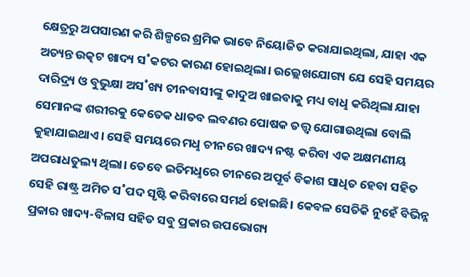କ୍ଷେତ୍ରରୁ ଅପସାରଣ କରି ଶିଳ୍ପରେ ଶ୍ରମିକ ଭାବେ ନିୟୋଜିତ କରାଯାଇଥିଲା, ଯାହା ଏକ ଅତ୍ୟନ୍ତ ଉତ୍କଟ ଖାଦ୍ୟ ସ˚କଟର କାରଣ ହୋଇଥିଲା। ଉଲ୍ଲେଖଯୋଗ୍ୟ ଯେ ସେହି ସମୟର ଦାରିଦ୍ର୍ୟ ଓ ବୁଭୁକ୍ଷା ଅସ˚ଖ୍ୟ ଚୀନବାସୀଙ୍କୁ କାଦୁଅ ଖାଇବାକୁ ମଧ୍ୟ ବାଧୢ କରିଥିଲା ଯାହା ସେମାନଙ୍କ ଶରୀରକୁ କେତେକ ଧାତବ ଲବଣର ପୋଷକ ତତ୍ତ୍ବ ଯୋଗାଉଥିଲା ବୋଲି କୁହାଯାଇଥାଏ। ସେହି ସମୟରେ ମଧୢ ଚୀନରେ ଖାଦ୍ୟ ନଷ୍ଟ କରିବା ଏକ ଅକ୍ଷମଣୀୟ ଅପରାଧତୁଲ୍ୟ ଥିଲା। ତେବେ ଇତିମଧୢରେ ଚୀନରେ ଅପୂର୍ବ ବିକାଶ ସାଧିତ ହେବା ସହିତ ସେହି ରାଷ୍ଟ୍ର ଅମିତ ସ˚ପଦ ସୃଷ୍ଟି କରିବାରେ ସମର୍ଥ ହୋଇଛି। କେବଳ ସେତିକି ନୁହେଁ ବିଭିନ୍ନ ପ୍ରକାର ଖାଦ୍ୟ-ବିଳାସ ସହିତ ସବୁ ପ୍ରକାର ଉପଭୋଗ୍ୟ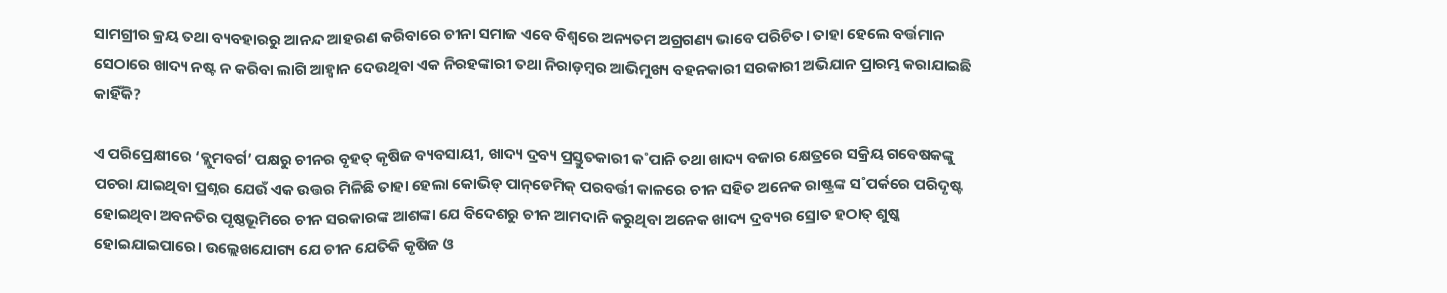ସାମଗ୍ରୀର କ୍ରୟ ତଥା ବ୍ୟବହାରରୁ ଆନନ୍ଦ ଆହରଣ କରିବାରେ ଚୀନା ସମାଜ ଏବେ ବିଶ୍ବରେ ଅନ୍ୟତମ ଅଗ୍ରଗଣ୍ୟ ଭାବେ ପରିଚିତ। ତାହା ହେଲେ ବର୍ତ୍ତମାନ ସେଠାରେ ଖାଦ୍ୟ ନଷ୍ଟ ନ କରିବା ଲାଗି ଆହ୍ବାନ ଦେଉଥିବା ଏକ ନିରହଙ୍କାରୀ ତଥା ନିରାଡ଼ମ୍ବର ଆଭିମୁଖ୍ୟ ବହନକାରୀ ସରକାରୀ ଅଭିଯାନ ପ୍ରାରମ୍ଭ କରାଯାଇଛି କାହିଁକି?

ଏ ପରିପ୍ରେକ୍ଷୀରେ ‘ବ୍ଲୁମବର୍ଗ’ ପକ୍ଷରୁ ଚୀନର ବୃହତ୍‌ କୃଷିଜ ବ୍ୟବସାୟୀ, ଖାଦ୍ୟ ଦ୍ରବ୍ୟ ପ୍ରସ୍ତୁତକାରୀ କ˚ପାନି ତଥା ଖାଦ୍ୟ ବଜାର କ୍ଷେତ୍ରରେ ସକ୍ରିୟ ଗବେଷକଙ୍କୁ ପଚରା ଯାଇଥିବା ପ୍ରଶ୍ନର ଯେଉଁ ଏକ ଉତ୍ତର ମିଳିଛି ତାହା ହେଲା କୋଭିଡ୍‌ ପାନ୍‌ଡେମିକ୍‌ ପରବର୍ତ୍ତୀ କାଳରେ ଚୀନ ସହିତ ଅନେକ ରାଷ୍ଟ୍ରଙ୍କ ସ˚ପର୍କରେ ପରିଦୃଷ୍ଟ ହୋଇଥିବା ଅବନତିର ପୃଷ୍ଠଭୂମିରେ ଚୀନ ସରକାରଙ୍କ ଆଶଙ୍କା ଯେ ବିଦେଶରୁ ଚୀନ ଆମଦାନି କରୁଥିବା ଅନେକ ଖାଦ୍ୟ ଦ୍ରବ୍ୟର ସ୍ରୋତ ହଠାତ୍‌ ଶୁଷ୍କ ହୋଇଯାଇପାରେ। ଉଲ୍ଲେଖଯୋଗ୍ୟ ଯେ ଚୀନ ଯେତିକି କୃଷିଜ ଓ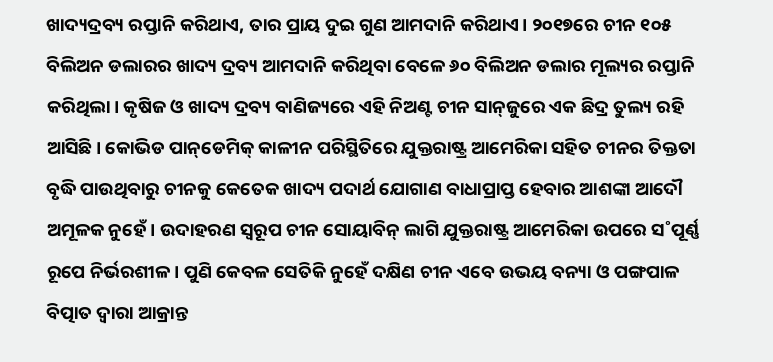ଖାଦ୍ୟଦ୍ରବ୍ୟ ରପ୍ତାନି କରିଥାଏ, ତାର ପ୍ରାୟ ଦୁଇ ଗୁଣ ଆମଦାନି କରିଥାଏ। ୨୦୧୭ରେ ଚୀନ ୧୦୫ ବିଲିଅନ ଡଲାରର ଖାଦ୍ୟ ଦ୍ରବ୍ୟ ଆମଦାନି କରିଥିବା ବେଳେ ୬୦ ବିଲିଅନ ଡଲାର ମୂଲ୍ୟର ରପ୍ତାନି କରିଥିଲା। କୃଷିଜ ଓ ଖାଦ୍ୟ ଦ୍ରବ୍ୟ ବାଣିଜ୍ୟରେ ଏହି ନିଅଣ୍ଟ ଚୀନ ସାନ୍‌ଜୁରେ ଏକ ଛିଦ୍ର ତୁଲ୍ୟ ରହି ଆସିଛି। କୋଭିଡ ପାନ୍‌ଡେମିକ୍‌ କାଳୀନ ପରିସ୍ଥିତିରେ ଯୁକ୍ତରାଷ୍ଟ୍ର ଆମେରିକା ସହିତ ଚୀନର ତିକ୍ତତା ବୃଦ୍ଧି ପାଉଥିବାରୁ ଚୀନକୁ କେତେକ ଖାଦ୍ୟ ପଦାର୍ଥ ଯୋଗାଣ ବାଧାପ୍ରାପ୍ତ ହେବାର ଆଶଙ୍କା ଆଦୌ ଅମୂଳକ ନୁହେଁ। ଉଦାହରଣ ସ୍ବରୂପ ଚୀନ ସୋୟାବିନ୍‌ ଲାଗି ଯୁକ୍ତରାଷ୍ଟ୍ର ଆମେରିକା ଉପରେ ସ˚ପୂର୍ଣ୍ଣ ରୂପେ ନିର୍ଭରଶୀଳ। ପୁଣି କେବଳ ସେତିକି ନୁହେଁ ଦକ୍ଷିଣ ଚୀନ ଏବେ ଉଭୟ ବନ୍ୟା ଓ ପଙ୍ଗପାଳ ବିତ୍ପାତ ଦ୍ବାରା ଆକ୍ରାନ୍ତ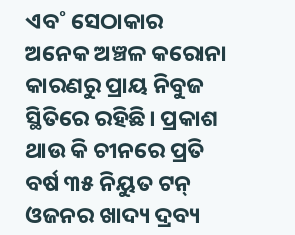ଏବ˚ ସେଠାକାର ଅନେକ ଅଞ୍ଚଳ କରୋନା କାରଣରୁ ପ୍ରାୟ ନିବୁଜ ସ୍ଥିତିରେ ରହିଛି। ପ୍ରକାଶ ଥାଉ କି ଚୀନରେ ପ୍ରତି ବର୍ଷ ୩୫ ନିୟୁତ ଟନ୍‌ ଓଜନର ଖାଦ୍ୟ ଦ୍ରବ୍ୟ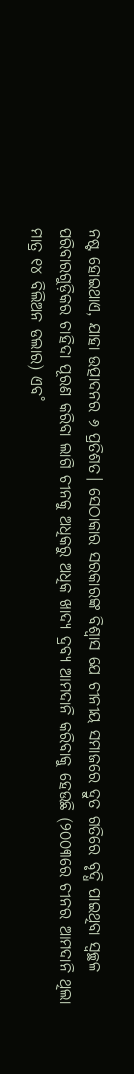ନଷ୍ଟ ହୋଇଥାଏ, ଯାହା ଉତ୍ପାଦନର ୬ ପ୍ରତିଶତ। ସେଠାକାର ସରକାରଙ୍କ ବିଶ୍ବାସ ଯେ ଚୀନୀୟ ସମାଜରେ ଦ୍ରୁତ ଗତିରେ ବୃଦ୍ଧି ପାଇଥିବା ସ୍ବଚ୍ଛଳ ପରିବାରଗୁଡ଼ିକର ଚାହିଦା ପୂରଣ କରିବା ଲାଗି ଚୀନକୁ ଅଧିକରୁ ଅଧିକ ଖାଦ୍ୟ ଦ୍ରବ୍ୟ ଆମଦାନି କରିବାକୁ ହେଉଛି (୨୦୦୩ରେ ଚୀନର ଆମଦାନି ଥିଲା ମାତ୍ର ୧୪ ବିଲିଅନ ଡଲାର) ଏବ˚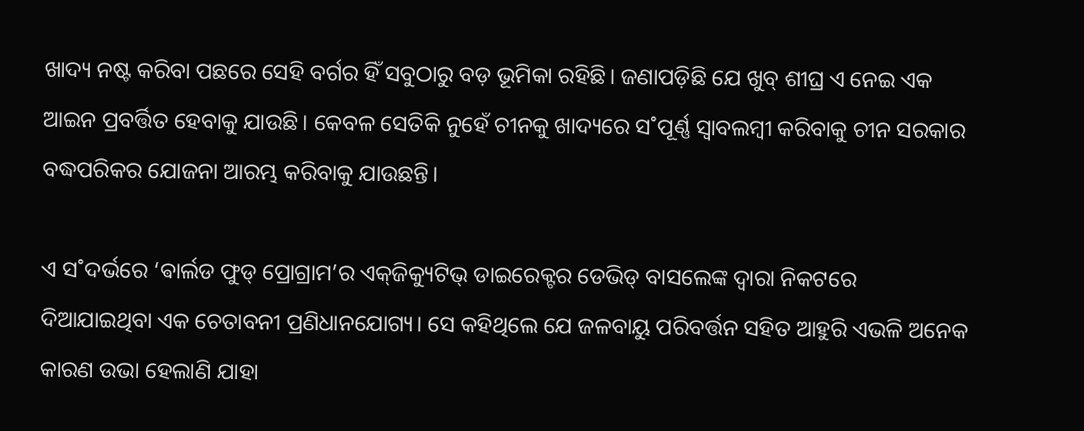ଖାଦ୍ୟ ନଷ୍ଟ କରିବା ପଛରେ ସେହି ବର୍ଗର ହିଁ ସବୁଠାରୁ ବଡ଼ ଭୂମିକା ରହିଛି। ଜଣାପଡ଼ିଛି ଯେ ଖୁବ୍‌ ଶୀଘ୍ର ଏ ନେଇ ଏକ ଆଇନ ପ୍ରବର୍ତ୍ତିତ ହେବାକୁ ଯାଉଛି। କେବଳ ସେତିକି ନୁହେଁ ଚୀନକୁ ଖାଦ୍ୟରେ ସ˚ପୂର୍ଣ୍ଣ ସ୍ବାବଲମ୍ବୀ କରିବାକୁ ଚୀନ ସରକାର ବଦ୍ଧପରିକର ଯୋଜନା ଆରମ୍ଭ କରିବାକୁ ଯାଉଛନ୍ତି।

ଏ ସ˚ଦର୍ଭରେ ‘ଵାର୍ଲଡ ଫୁଡ୍‌ ପ୍ରୋଗ୍ରାମ’ର ଏକ୍‌ଜିକ୍ୟୁଟିଭ୍‌ ଡାଇରେକ୍ଟର ଡେଭିଡ୍‌ ବାସଲେଙ୍କ ଦ୍ବାରା ନିକଟରେ ଦିଆଯାଇଥିବା ଏକ ଚେତାବନୀ ପ୍ରଣିଧାନଯୋଗ୍ୟ। ସେ କହିଥିଲେ ଯେ ଜଳବାୟୁ ପରିବର୍ତ୍ତନ ସହିତ ଆହୁରି ଏଭଳି ଅନେକ କାରଣ ଉଭା ହେଲାଣି ଯାହା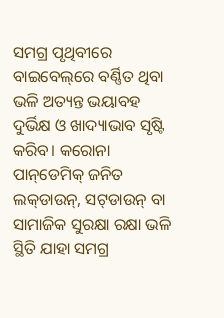ସମଗ୍ର ପୃଥିବୀରେ ବାଇବେଲ୍‌ରେ ବର୍ଣ୍ଣିତ ଥିବା ଭଳି ଅତ୍ୟନ୍ତ ଭୟାବହ ଦୁର୍ଭିକ୍ଷ ଓ ଖାଦ୍ୟାଭାବ ସୃଷ୍ଟି କରିବ। କରୋନା ପାନ୍‌ଡେମିକ୍‌ ଜନିତ ଲକ୍‌ଡାଉନ୍‌, ସଟ୍‌ଡାଉନ୍‌ ବା ସାମାଜିକ ସୁରକ୍ଷା ରକ୍ଷା ଭଳି ସ୍ଥିତି ଯାହା ସମଗ୍ର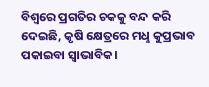ବିଶ୍ବରେ ପ୍ରଗତିର ଚକକୁ ବନ୍ଦ କରି ଦେଇଛି, କୃଷି କ୍ଷେତ୍ରରେ ମଧୢ କୁପ୍ରଭାବ ପକାଇବା ସ୍ବାଭାବିକ।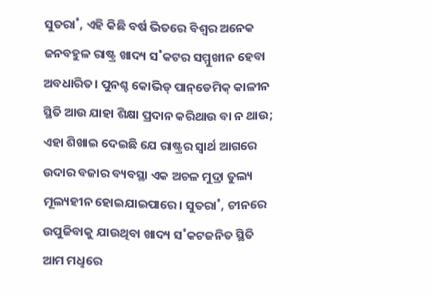ସୁତରା˚, ଏହି କିଛି ବର୍ଷ ଭିତରେ ବିଶ୍ବର ଅନେକ ଜନବହୁଳ ରାଷ୍ଟ୍ର ଖାଦ୍ୟ ସ˚କଟର ସମ୍ମୁଖୀନ ହେବା ଅବଧାରିତ। ପୁନଶ୍ଚ କୋଭିଡ୍‌ ପାନ୍‌ଡେମିକ୍‌ କାଳୀନ ସ୍ଥିତି ଆଉ ଯାହା ଶିକ୍ଷା ପ୍ରଦାନ କରିଥାଉ ବା ନ ଥାଉ; ଏହା ଶିଖାଇ ଦେଇଛି ଯେ ରାଷ୍ଟ୍ରର ସ୍ବାର୍ଥ ଆଗରେ ଉଦାର ବଜାର ବ୍ୟବସ୍ଥା ଏକ ଅଚଳ ମୁଦ୍ରା ତୁଲ୍ୟ ମୂଲ୍ୟହୀନ ହୋଇଯାଇପାରେ। ସୁତରା˚, ଚୀନରେ ଉପୁଜିବାକୁ ଯାଉଥିବା ଖାଦ୍ୟ ସ˚କଟଜନିତ ସ୍ଥିତି ଆମ ମଧୢରେ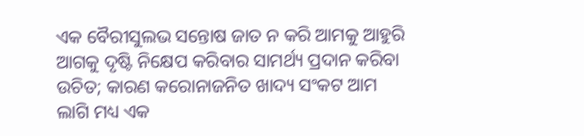ଏକ ବୈରୀସୁଲଭ ସନ୍ତୋଷ ଜାତ ନ କରି ଆମକୁ ଆହୁରି ଆଗକୁ ଦୃଷ୍ଟି ନିକ୍ଷେପ କରିବାର ସାମର୍ଥ୍ୟ ପ୍ରଦାନ କରିବା ଉଚିତ; କାରଣ କରୋନାଜନିତ ଖାଦ୍ୟ ସଂକଟ ଆମ ଲାଗି ମଧ୍ୟ ଏକ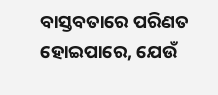ବାସ୍ତବତାରେ ପରିଣତ ହୋଇପାରେ, ଯେଉଁ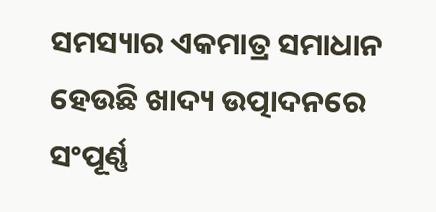ସମସ୍ୟାର ଏକମାତ୍ର ସମାଧାନ ହେଉଛି ଖାଦ୍ୟ ଉତ୍ପାଦନରେ ସଂପୂର୍ଣ୍ଣ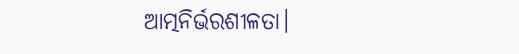ଆତ୍ମନିର୍ଭରଶୀଳତା।